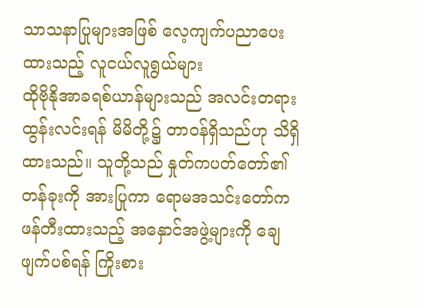သာသနာပြုများအဖြစ် လေ့ကျက်ပညာပေးထားသည့် လူငယ်လူရွယ်များ
ထိုဗိုနိုအာခရစ်ယာန်များသည် အလင်းတရားထွန်းလင်းရန် မိမိတို့၌ တာဝန်ရှိသည်ဟု သိရှိထားသည်။ သူတို့သည် နှုတ်ကပတ်တော်၏တန်ခုးကို အားပြုကာ ရောမအသင်းတော်က ဖန်တီးထားသည့် အနှောင်အဖွဲ့များကို ချေဖျက်ပစ်ရန် ကြိုးစား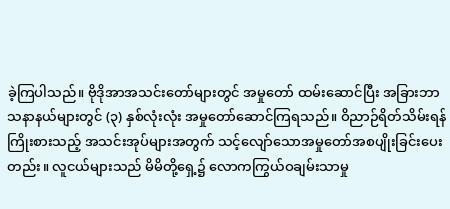ခဲ့ကြပါသည်။ ဗိုဒိုအာအသင်းတော်များတွင် အမှုတော် ထမ်းဆောင်ပြီး အခြားဘာသနာနယ်များတွင် (၃) နှစ်လုံးလုံး အမှုတော်ဆောင်ကြရသည်။ ဝိညာဉ်ရိတ်သိမ်းရန် ကြိုးစားသည့် အသင်းအုပ်များအတွက် သင့်လျော်သောအမှုတော်အစပျိုးခြင်းပေး တည်း။ လူငယ်များသည် မိမိတို့ရှေ့၌ လောကကြွယ်ဝချမ်းသာမှု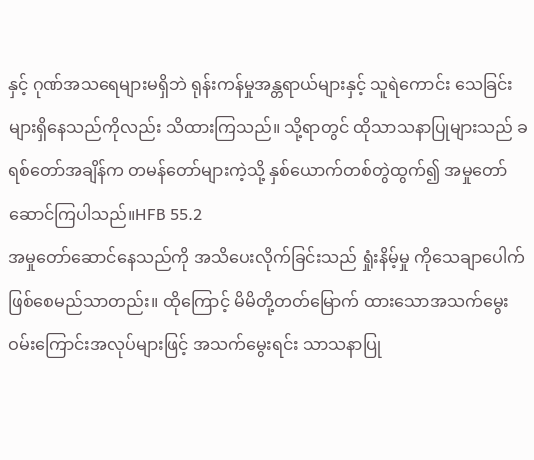နှင့် ဂုဏ်အသရေများမရှိဘဲ ရုန်းကန်မှုအန္တရာယ်များနှင့် သူရဲကောင်း သေခြင်းများရှိနေသည်ကိုလည်း သိထားကြသည်။ သို့ရာတွင် ထိုသာသနာပြုများသည် ခရစ်တော်အချိန်က တမန်တော်များကဲ့သို့ နှစ်ယောက်တစ်တွဲထွက်၍ အမှုတော်ဆောင်ကြပါသည်။HFB 55.2
အမှုတော်ဆောင်နေသည်ကို အသိပေးလိုက်ခြင်းသည် ရှုံးနိမ့်မှု ကိုသေချာပေါက်ဖြစ်စေမည်သာတည်း။ ထိုကြောင့် မိမိတို့တတ်မြောက် ထားသောအသက်မွေးဝမ်းကြောင်းအလုပ်များဖြင့် အသက်မွေးရင်း သာသနာပြု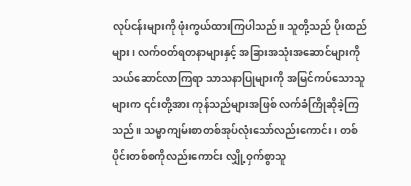လုပ်ငန်းများကို ဖုံးကွယ်ထားကြပါသည်။ သူတို့သည် ပိုးထည်များ၊ လက်ဝတ်ရတနာများနှင့် အခြားအသုံးအဆောင်များကို သယ်ဆောင်လာကြရာ သာသနာပြုများကို အမြင်ကပ်သောသူများက ၎င်းတို့အား ကုန်သည်များအဖြစ် လက်ခံကြိုဆိုခဲ့ကြသည်။ သမ္မာကျမ်းစာတစ်အုပ်လုံးသော်လည်းကောင်း၊ တစ်ပိုင်းတစ်စကိုလည်းကောင်း လျှို့ဝှက်စွာသူ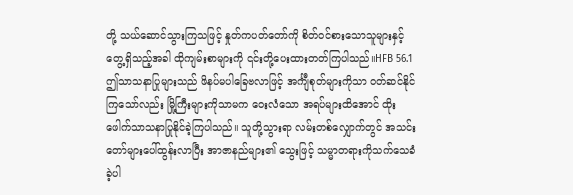တို့ သယ်ဆောင်သွားကြသဖြင့် နှုတ်ကပတ်တော်ကို စိတ်ဝင်စားသောသူများနှင့် တွေ့ရှိသည့်အခါ ထိုကျမ်းစာများကို ၎င်းတို့ပေးထားတတ်ကြပါသည်။HFB 56.1
ဤသာသနာပြုများသည် ဖိနပ်မပါခြေဗလာဖြင့် အင်္ကျီစုတ်များကိုသာ ဝတ်ဆင်နိုင်ကြသော်လည်း မြို့ကြီးများကိုသာမက ဝေးလံသော အရပ်များထိအောင် ထိုးဖေါက်သာသနာပြုနိုင်ခဲ့ကြပါသည်။ သူတို့သွားရာ လမ်းတစ်လျှောက်တွင် အသင်းတော်များပေါ်ထွန်းလာပြီး အာဇာနည်များ၏ သွေးဖြင့် သမ္မာတရားကိုသက်သေခံခဲ့ပါ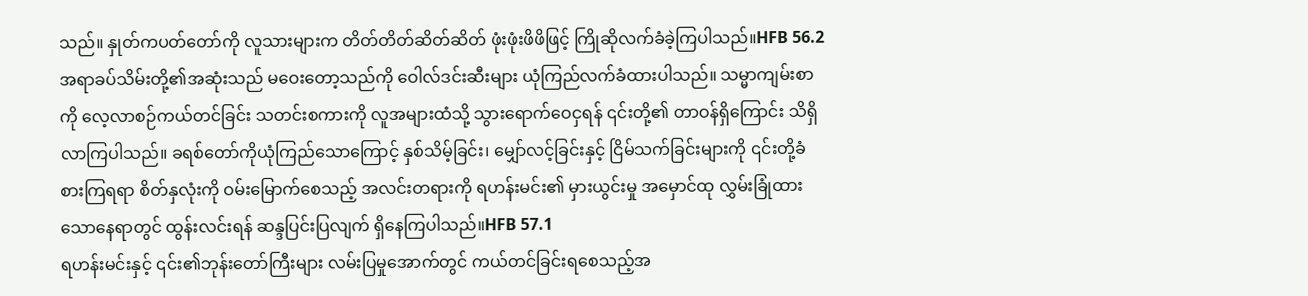သည်။ နှုတ်ကပတ်တော်ကို လူသားများက တိတ်တိတ်ဆိတ်ဆိတ် ဖုံးဖုံးဖိဖိဖြင့် ကြိုဆိုလက်ခံခဲ့ကြပါသည်။HFB 56.2
အရာခပ်သိမ်းတို့၏အဆုံးသည် မဝေးတော့သည်ကို ဝေါလ်ဒင်းဆီးများ ယုံကြည်လက်ခံထားပါသည်။ သမ္မာကျမ်းစာကို လေ့လာစဉ်ကယ်တင်ခြင်း သတင်းစကားကို လူအများထံသို့ သွားရောက်ဝေငှရန် ၎င်းတို့၏ တာဝန်ရှိကြောင်း သိရှိလာကြပါသည်။ ခရစ်တော်ကိုယုံကြည်သောကြောင့် နှစ်သိမ့်ခြင်း၊ မျှော်လင့်ခြင်းနှင့် ငြိမ်သက်ခြင်းများကို ၎င်းတို့ခံစားကြရရာ စိတ်နှလုံးကို ဝမ်းမြောက်စေသည့် အလင်းတရားကို ရဟန်းမင်း၏ မှားယွင်းမှု အမှောင်ထု လွှမ်းခြုံထားသောနေရာတွင် ထွန်းလင်းရန် ဆန္ဒပြင်းပြလျက် ရှိနေကြပါသည်။HFB 57.1
ရဟန်းမင်းနှင့် ၎င်း၏ဘုန်းတော်ကြီးများ လမ်းပြမှုအောက်တွင် ကယ်တင်ခြင်းရစေသည့်အ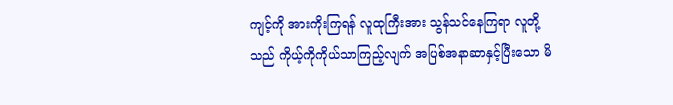ကျင့်ကို အားကိုးကြရန် လူထုကြီးအား သွန်သင်နေကြရာ လူတို့သည် ကိုယ့်ကိုကိုယ်သာကြည့်လျက် အပြစ်အနာဆာနှင့်ပြီးသော မိ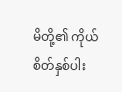မိတို့၏ ကိုယ်စိတ်နှစ်ပါး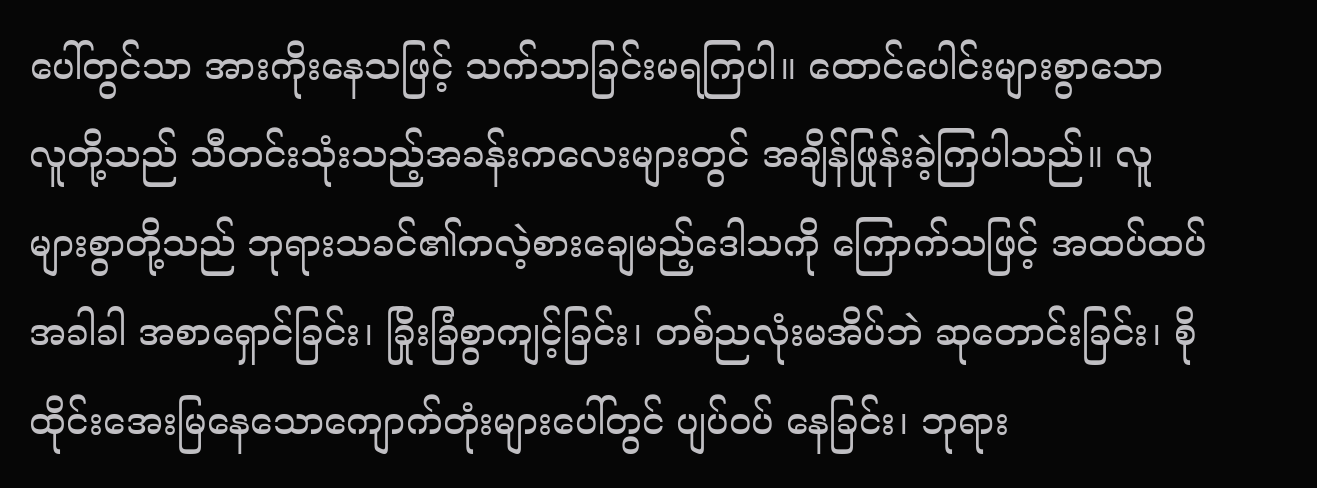ပေါ်တွင်သာ အားကိုးနေသဖြင့် သက်သာခြင်းမရကြပါ။ ထောင်ပေါင်းများစွာသော လူတို့သည် သီတင်းသုံးသည့်အခန်းကလေးများတွင် အချိန်ဖြုန်းခဲ့ကြပါသည်။ လူများစွာတို့သည် ဘုရားသခင်၏ကလဲ့စားချေမည့်ဒေါသကို ကြောက်သဖြင့် အထပ်ထပ်အခါခါ အစာရှောင်ခြင်း၊ ခြိုးခြံစွာကျင့်ခြင်း၊ တစ်ညလုံးမအိပ်ဘဲ ဆုတောင်းခြင်း၊ စိုထိုင်းအေးမြနေသောကျောက်တုံးများပေါ်တွင် ပျပ်ဝပ် နေခြင်း၊ ဘုရား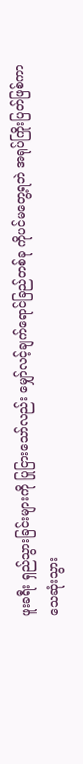ဖူးခရီး ရှည်သွားခြင်းများကို ပြုငြားသော်လည်း မျှော်လင့်ချက်ရောင်ခြည်တစ်ခု ကိုပင်မတွေ့ရဘဲ အရုပ်ကြိုးပြတ်ဖြစ်ကာ သေဆုံးသွား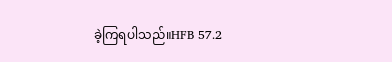ခဲ့ကြရပါသည်။HFB 57.2